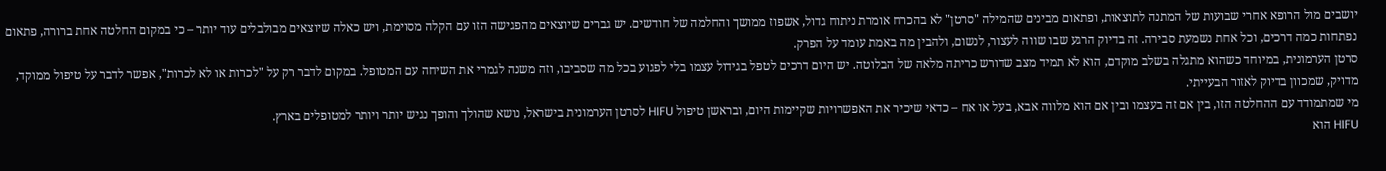יושבים מול הרופא אחרי שבועות של המתנה לתוצאות, ופתאום מבינים שהמילה "סרטן" לא בהכרח אומרת ניתוח גדול, אשפוז ממושך והחלמה של חודשים. יש גברים שיוצאים מהפגישה הזו עם הקלה מסוימת, ויש כאלה שיוצאים מבולבלים עוד יותר – כי במקום החלטה אחת ברורה, פתאום נפתחות כמה דרכים, וכל אחת נשמעת סבירה. זה בדיוק הרגע שבו שווה לעצור, לנשום, ולהבין מה באמת עומד על הפרק.
סרטן הערמונית, במיוחד כשהוא מתגלה בשלב מוקדם, הוא לא תמיד מצב שדורש כריתה מלאה של הבלוטה. יש היום דרכים לטפל בגידול עצמו בלי לפגוע בכל מה שסביבו, וזה משנה לגמרי את השיחה עם המטופל. במקום לדבר רק על "לכרות או לא לכרות", אפשר לדבר על טיפול ממוקד, מדויק, שמכוון בדיוק לאזור הבעייתי.
מי שמתמודד עם ההחלטה הזו, בין אם זה בעצמו ובין אם הוא מלווה אבא, בעל או אח – כדאי שיכיר את האפשרויות שקיימות היום, ובראשן טיפול HIFU לסרטן הערמונית בישראל, נושא שהולך והופך נגיש יותר ויותר למטופלים בארץ.
HIFU הוא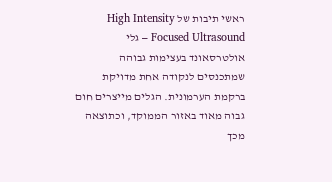ראשי תיבות של High Intensity Focused Ultrasound – גלי אולטרסאונד בעצימות גבוהה שמתכנסים לנקודה אחת מדויקת ברקמת הערמונית. הגלים מייצרים חום גבוה מאוד באזור הממוקד, וכתוצאה מכך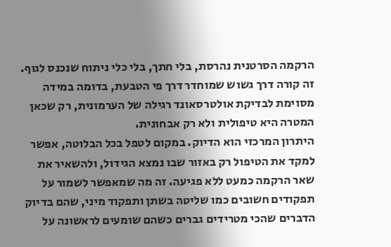הרקמה הסרטנית נהרסת, בלי חתך, בלי כלי ניתוח שנכנס לגוף. זה קורה דרך גשוש שמוחדר דרך פי הטבעת, בדומה במידה מסוימת לבדיקת אולטרסאונד רגילה של הערמונית, רק שכאן המטרה היא טיפולית ולא רק אבחונית.
היתרון המרכזי הוא הדיוק. במקום לטפל בכל הבלוטה, אפשר למקד את הטיפול רק באזור שבו נמצא הגידול, ולהשאיר את שאר הרקמה כמעט ללא פגיעה. זה מה שמאפשר לשמור על תפקודים חשובים כמו שליטה בשתן ותפקוד מיני, שהם בדיוק הדברים שהכי מטרידים גברים כשהם שומעים לראשונה על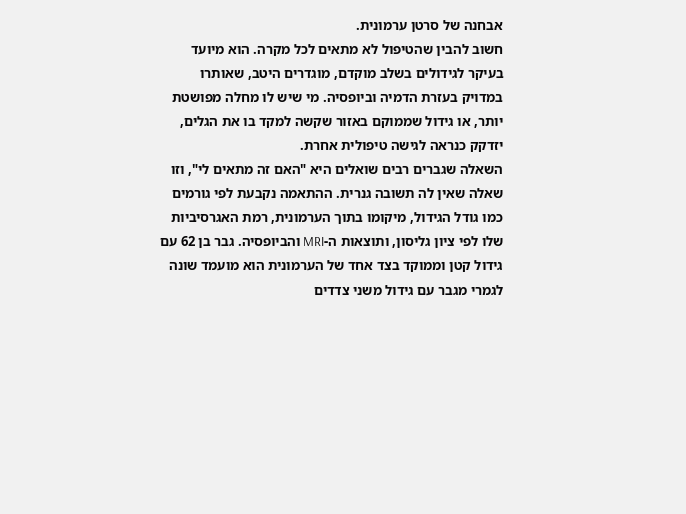אבחנה של סרטן ערמונית.
חשוב להבין שהטיפול לא מתאים לכל מקרה. הוא מיועד בעיקר לגידולים בשלב מוקדם, מוגדרים היטב, שאותרו במדויק בעזרת הדמיה וביופסיה. מי שיש לו מחלה מפושטת יותר, או גידול שממוקם באזור שקשה למקד בו את הגלים, יזדקק כנראה לגישה טיפולית אחרת.
השאלה שגברים רבים שואלים היא "האם זה מתאים לי", וזו שאלה שאין לה תשובה גנרית. ההתאמה נקבעת לפי גורמים כמו גודל הגידול, מיקומו בתוך הערמונית, רמת האגרסיביות שלו לפי ציון גליסון, ותוצאות ה-MRI והביופסיה. גבר בן 62 עם גידול קטן וממוקד בצד אחד של הערמונית הוא מועמד שונה לגמרי מגבר עם גידול משני צדדים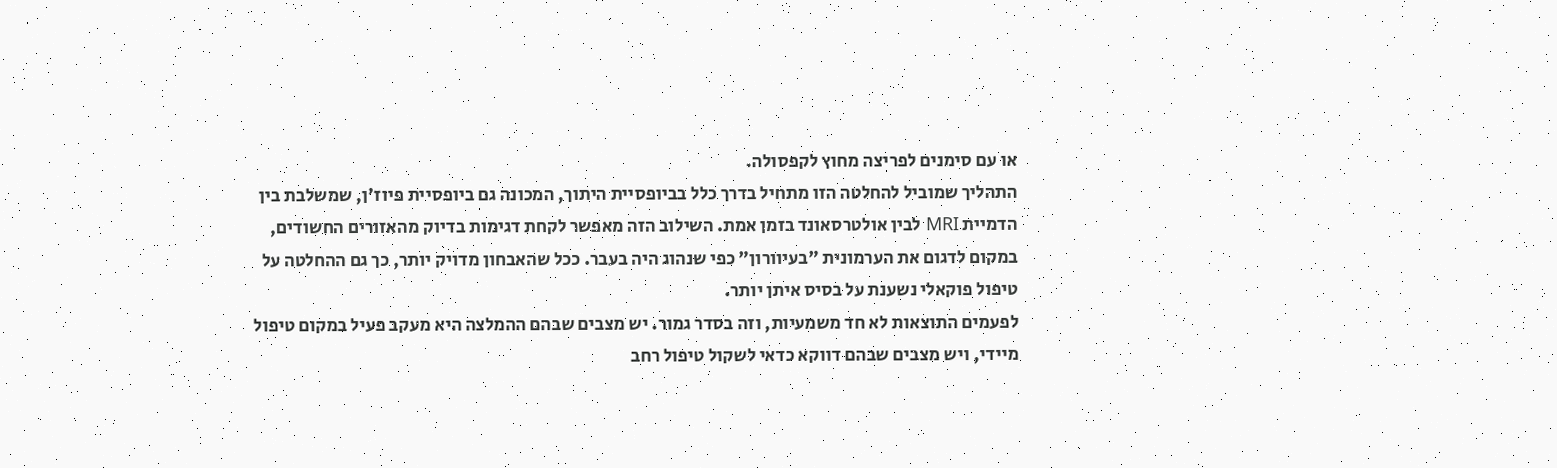או עם סימנים לפריצה מחוץ לקפסולה.
התהליך שמוביל להחלטה הזו מתחיל בדרך כלל בביופסיית היתוך, המכונה גם ביופסיית פיוז'ן, שמשלבת בין הדמיית MRI לבין אולטרסאונד בזמן אמת. השילוב הזה מאפשר לקחת דגימות בדיוק מהאזורים החשודים, במקום לדגום את הערמונית "בעיוורון" כפי שנהוג היה בעבר. ככל שהאבחון מדויק יותר, כך גם ההחלטה על טיפול פוקאלי נשענת על בסיס איתן יותר.
לפעמים התוצאות לא חד משמעיות, וזה בסדר גמור. יש מצבים שבהם ההמלצה היא מעקב פעיל במקום טיפול מיידי, ויש מצבים שבהם דווקא כדאי לשקול טיפול רחב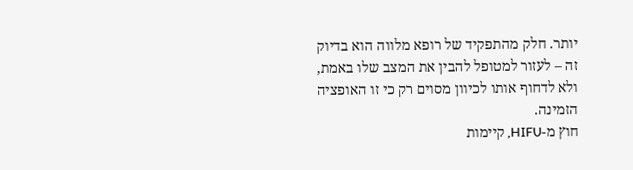יותר. חלק מהתפקיד של רופא מלווה הוא בדיוק זה – לעזור למטופל להבין את המצב שלו באמת, ולא לדחוף אותו לכיוון מסוים רק כי זו האופציה הזמינה.
חוץ מ-HIFU, קיימות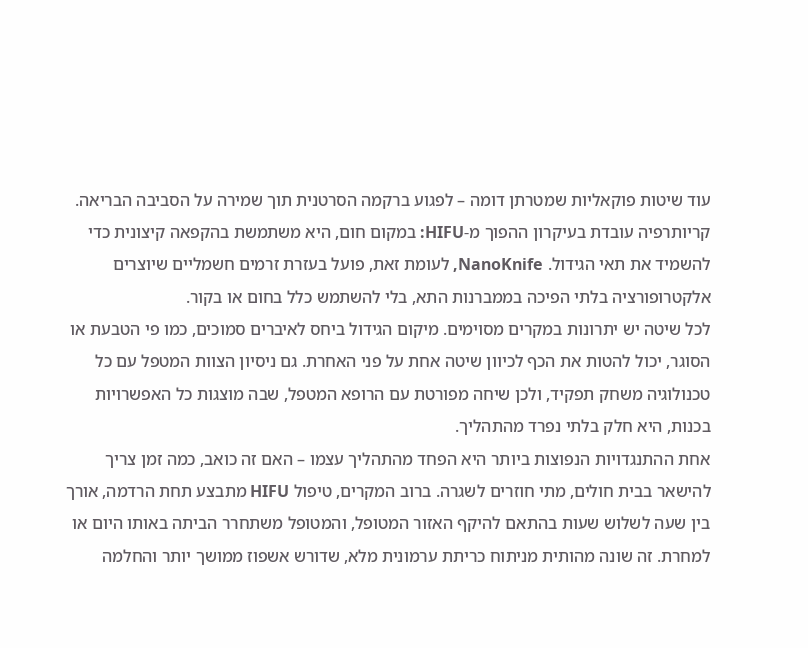עוד שיטות פוקאליות שמטרתן דומה – לפגוע ברקמה הסרטנית תוך שמירה על הסביבה הבריאה. קריותרפיה עובדת בעיקרון ההפוך מ-HIFU: במקום חום, היא משתמשת בהקפאה קיצונית כדי להשמיד את תאי הגידול. NanoKnife, לעומת זאת, פועל בעזרת זרמים חשמליים שיוצרים אלקטרופורציה בלתי הפיכה בממברנות התא, בלי להשתמש כלל בחום או בקור.
לכל שיטה יש יתרונות במקרים מסוימים. מיקום הגידול ביחס לאיברים סמוכים, כמו פי הטבעת או הסוגר, יכול להטות את הכף לכיוון שיטה אחת על פני האחרת. גם ניסיון הצוות המטפל עם כל טכנולוגיה משחק תפקיד, ולכן שיחה מפורטת עם הרופא המטפל, שבה מוצגות כל האפשרויות בכנות, היא חלק בלתי נפרד מהתהליך.
אחת ההתנגדויות הנפוצות ביותר היא הפחד מהתהליך עצמו – האם זה כואב, כמה זמן צריך להישאר בבית חולים, מתי חוזרים לשגרה. ברוב המקרים, טיפול HIFU מתבצע תחת הרדמה, אורך בין שעה לשלוש שעות בהתאם להיקף האזור המטופל, והמטופל משתחרר הביתה באותו היום או למחרת. זה שונה מהותית מניתוח כריתת ערמונית מלא, שדורש אשפוז ממושך יותר והחלמה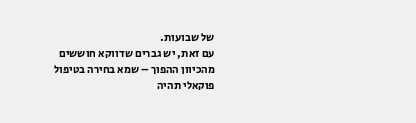של שבועות.
עם זאת, יש גברים שדווקא חוששים מהכיוון ההפוך – שמא בחירה בטיפול פוקאלי תהיה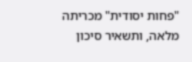"פחות יסודית" מכריתה מלאה, ותשאיר סיכון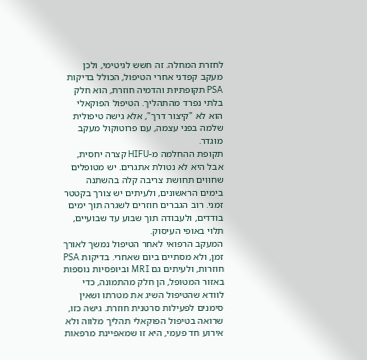לחזרת המחלה. זה חשש לגיטימי, ולכן מעקב קפדני אחרי הטיפול, הכולל בדיקות PSA תקופתיות והדמיה חוזרת, הוא חלק בלתי נפרד מהתהליך. הטיפול הפוקאלי הוא לא "קיצור דרך", אלא גישה טיפולית שלמה בפני עצמה, עם פרוטוקול מעקב מוגדר.
תקופת ההחלמה מ-HIFU קצרה יחסית, אבל היא לא נטולת אתגרים. יש מטופלים שחווים תחושת צריבה קלה בהשתנה בימים הראשונים, ולעיתים יש צורך בקטטר זמני. רוב הגברים חוזרים לשגרה תוך ימים בודדים, ולעבודה תוך שבוע עד שבועיים, תלוי באופי העיסוק.
המעקב הרפואי לאחר הטיפול נמשך לאורך זמן, ולא מסתיים ביום שאחרי. בדיקות PSA חוזרות, ולעיתים גם MRI וביופסיות נוספות באזור המטופל, הן חלק מהתמונה, כדי לוודא שהטיפול השיג את מטרתו ושאין סימנים לפעילות סרטנית חוזרת. גישה כזו, שרואה בטיפול הפוקאלי תהליך מלווה ולא אירוע חד פעמי, היא זו שמאפיינת מרפאות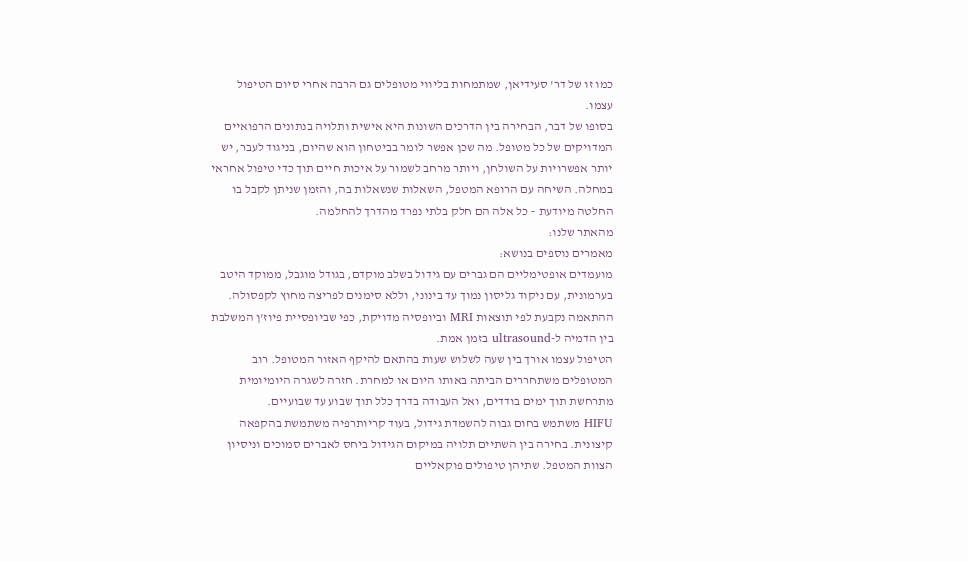כמו זו של דר' סעידיאן, שמתמחות בליווי מטופלים גם הרבה אחרי סיום הטיפול עצמו.
בסופו של דבר, הבחירה בין הדרכים השונות היא אישית ותלויה בנתונים הרפואיים המדויקים של כל מטופל. מה שכן אפשר לומר בביטחון הוא שהיום, בניגוד לעבר, יש יותר אפשרויות על השולחן, ויותר מרחב לשמור על איכות חיים תוך כדי טיפול אחראי במחלה. השיחה עם הרופא המטפל, השאלות שנשאלות בה, והזמן שניתן לקבל בו החלטה מיודעת – כל אלה הם חלק בלתי נפרד מהדרך להחלמה.
מהאתר שלנו:
מאמרים נוספים בנושא:
מועמדים אופטימליים הם גברים עם גידול בשלב מוקדם, בגודל מוגבל, ממוקד היטב בערמונית, עם ניקוד גליסון נמוך עד בינוני, וללא סימנים לפריצה מחוץ לקפסולה. ההתאמה נקבעת לפי תוצאות MRI וביופסיה מדויקת, כפי שביופסיית פיוז'ן המשלבת בין הדמיה ל-ultrasound בזמן אמת.
הטיפול עצמו אורך בין שעה לשלוש שעות בהתאם להיקף האזור המטופל. רוב המטופלים משתחררים הביתה באותו היום או למחרת. חזרה לשגרה היומיומית מתרחשת תוך ימים בודדים, ואל העבודה בדרך כלל תוך שבוע עד שבועיים.
HIFU משתמש בחום גבוה להשמדת גידול, בעוד קריותרפיה משתמשת בהקפאה קיצונית. בחירה בין השתיים תלויה במיקום הגידול ביחס לאברים סמוכים וניסיון הצוות המטפל. שתיהן טיפולים פוקאליים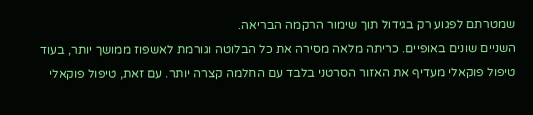שמטרתם לפגוע רק בגידול תוך שימור הרקמה הבריאה.
השניים שונים באופיים. כריתה מלאה מסירה את כל הבלוטה וגורמת לאשפוז ממושך יותר, בעוד טיפול פוקאלי מעדיף את האזור הסרטני בלבד עם החלמה קצרה יותר. עם זאת, טיפול פוקאלי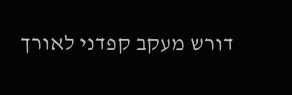דורש מעקב קפדני לאורך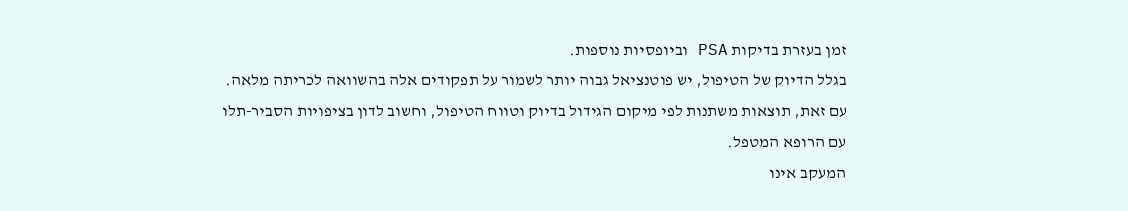זמן בעזרת בדיקות PSA וביופסיות נוספות.
בגלל הדיוק של הטיפול, יש פוטנציאל גבוה יותר לשמור על תפקודים אלה בהשוואה לכריתה מלאה. עם זאת, תוצאות משתנות לפי מיקום הגידול בדיוק וטווח הטיפול, וחשוב לדון בציפויות הסביר-תלו עם הרופא המטפל.
המעקב אינו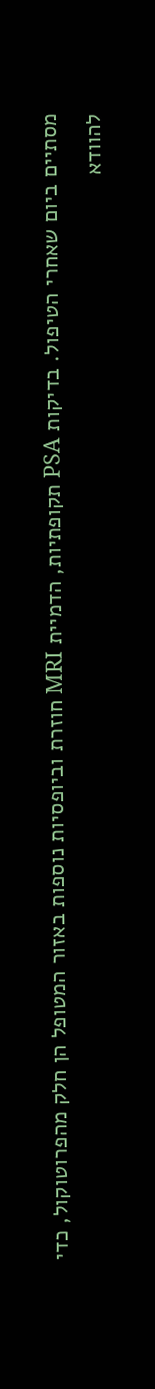מסתיים ביום שאחרי הטיפול. בדיקות PSA תקופתיות, הדמיית MRI חוזרת וביופסיות נוספות באזור המטופל הן חלק מהפרוטוקול, כדי להוודא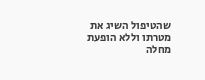שהטיפול השיג את מטרתו וללא הופעת מחלה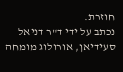חוזרת.
נכתב על ידי ד"ר דניאל סעידיאן, אורולוג מומחה